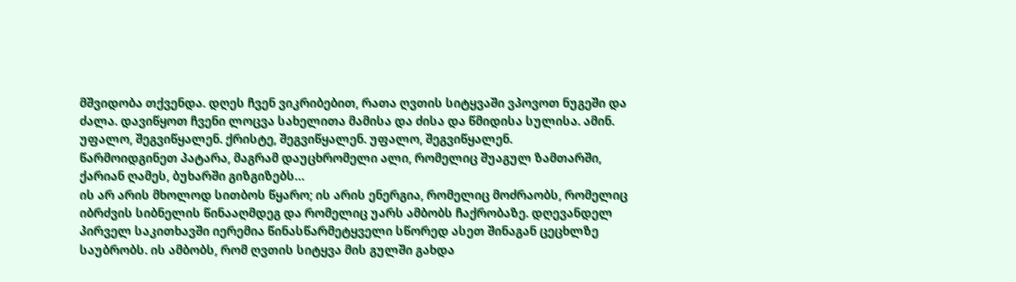მშვიდობა თქვენდა. დღეს ჩვენ ვიკრიბებით, რათა ღვთის სიტყვაში ვპოვოთ ნუგეში და ძალა. დავიწყოთ ჩვენი ლოცვა სახელითა მამისა და ძისა და წმიდისა სულისა. ამინ.
უფალო, შეგვიწყალენ. ქრისტე, შეგვიწყალენ. უფალო, შეგვიწყალენ.
წარმოიდგინეთ პატარა, მაგრამ დაუცხრომელი ალი, რომელიც შუაგულ ზამთარში, ქარიან ღამეს, ბუხარში გიზგიზებს…
ის არ არის მხოლოდ სითბოს წყარო; ის არის ენერგია, რომელიც მოძრაობს, რომელიც იბრძვის სიბნელის წინააღმდეგ და რომელიც უარს ამბობს ჩაქრობაზე. დღევანდელ პირველ საკითხავში იერემია წინასწარმეტყველი სწორედ ასეთ შინაგან ცეცხლზე საუბრობს. ის ამბობს, რომ ღვთის სიტყვა მის გულში გახდა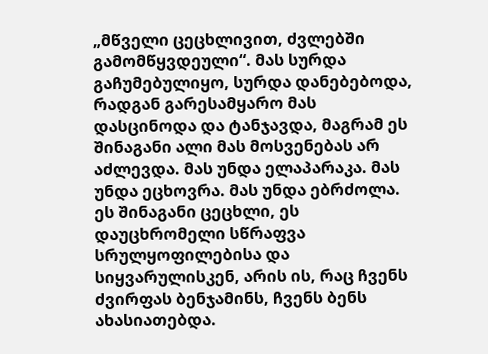„მწველი ცეცხლივით, ძვლებში გამომწყვდეული“. მას სურდა გაჩუმებულიყო, სურდა დანებებოდა, რადგან გარესამყარო მას დასცინოდა და ტანჯავდა, მაგრამ ეს შინაგანი ალი მას მოსვენებას არ აძლევდა. მას უნდა ელაპარაკა. მას უნდა ეცხოვრა. მას უნდა ებრძოლა.
ეს შინაგანი ცეცხლი, ეს დაუცხრომელი სწრაფვა სრულყოფილებისა და სიყვარულისკენ, არის ის, რაც ჩვენს ძვირფას ბენჯამინს, ჩვენს ბენს ახასიათებდა.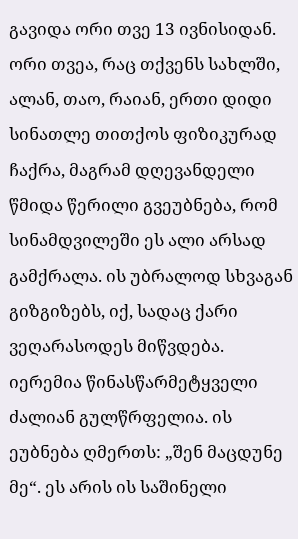გავიდა ორი თვე 13 ივნისიდან. ორი თვეა, რაც თქვენს სახლში, ალან, თაო, რაიან, ერთი დიდი სინათლე თითქოს ფიზიკურად ჩაქრა, მაგრამ დღევანდელი წმიდა წერილი გვეუბნება, რომ სინამდვილეში ეს ალი არსად გამქრალა. ის უბრალოდ სხვაგან გიზგიზებს, იქ, სადაც ქარი ვეღარასოდეს მიწვდება.
იერემია წინასწარმეტყველი ძალიან გულწრფელია. ის ეუბნება ღმერთს: „შენ მაცდუნე მე“. ეს არის ის საშინელი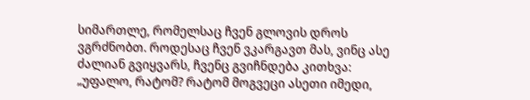სიმართლე, რომელსაც ჩვენ გლოვის დროს ვგრძნობთ. როდესაც ჩვენ ვკარგავთ მას, ვინც ასე ძალიან გვიყვარს, ჩვენც გვიჩნდება კითხვა: „უფალო, რატომ? რატომ მოგვეცი ასეთი იმედი,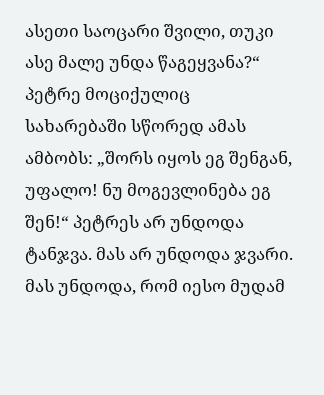ასეთი საოცარი შვილი, თუკი ასე მალე უნდა წაგეყვანა?“ პეტრე მოციქულიც სახარებაში სწორედ ამას ამბობს: „შორს იყოს ეგ შენგან, უფალო! ნუ მოგევლინება ეგ შენ!“ პეტრეს არ უნდოდა ტანჯვა. მას არ უნდოდა ჯვარი. მას უნდოდა, რომ იესო მუდამ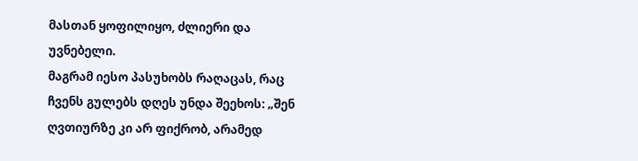მასთან ყოფილიყო, ძლიერი და უვნებელი.
მაგრამ იესო პასუხობს რაღაცას, რაც ჩვენს გულებს დღეს უნდა შეეხოს: „შენ ღვთიურზე კი არ ფიქრობ, არამედ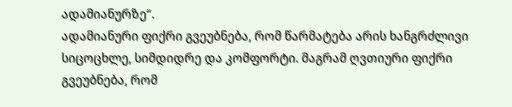ადამიანურზე“.
ადამიანური ფიქრი გვეუბნება, რომ წარმატება არის ხანგრძლივი სიცოცხლე, სიმდიდრე და კომფორტი. მაგრამ ღვთიური ფიქრი გვეუბნება, რომ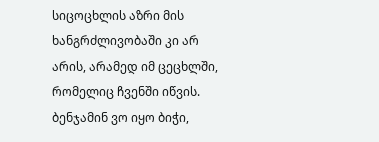სიცოცხლის აზრი მის ხანგრძლივობაში კი არ არის, არამედ იმ ცეცხლში, რომელიც ჩვენში იწვის. ბენჯამინ ვო იყო ბიჭი,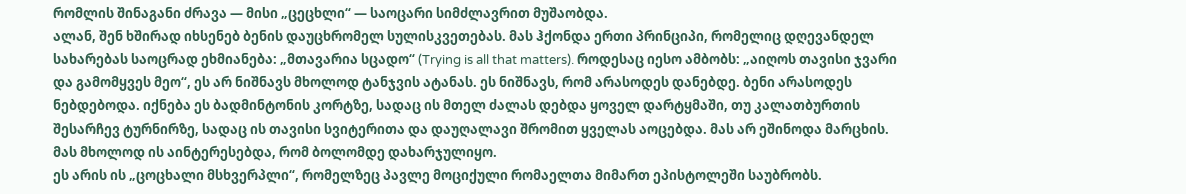რომლის შინაგანი ძრავა — მისი „ცეცხლი“ — საოცარი სიმძლავრით მუშაობდა.
ალან, შენ ხშირად იხსენებ ბენის დაუცხრომელ სულისკვეთებას. მას ჰქონდა ერთი პრინციპი, რომელიც დღევანდელ სახარებას საოცრად ეხმიანება: „მთავარია სცადო“ (Trying is all that matters). როდესაც იესო ამბობს: „აიღოს თავისი ჯვარი და გამომყვეს მეო“, ეს არ ნიშნავს მხოლოდ ტანჯვის ატანას. ეს ნიშნავს, რომ არასოდეს დანებდე. ბენი არასოდეს ნებდებოდა. იქნება ეს ბადმინტონის კორტზე, სადაც ის მთელ ძალას დებდა ყოველ დარტყმაში, თუ კალათბურთის შესარჩევ ტურნირზე, სადაც ის თავისი სვიტერითა და დაუღალავი შრომით ყველას აოცებდა. მას არ ეშინოდა მარცხის. მას მხოლოდ ის აინტერესებდა, რომ ბოლომდე დახარჯულიყო.
ეს არის ის „ცოცხალი მსხვერპლი“, რომელზეც პავლე მოციქული რომაელთა მიმართ ეპისტოლეში საუბრობს.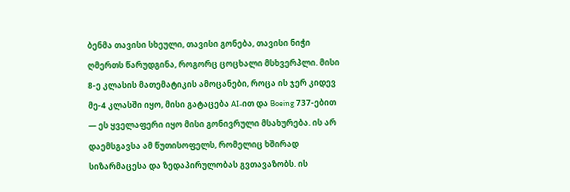ბენმა თავისი სხეული, თავისი გონება, თავისი ნიჭი ღმერთს წარუდგინა, როგორც ცოცხალი მსხვერპლი. მისი 8-ე კლასის მათემატიკის ამოცანები, როცა ის ჯერ კიდევ მე-4 კლასში იყო, მისი გატაცება AI-ით და Boeing 737-ებით — ეს ყველაფერი იყო მისი გონივრული მსახურება. ის არ დაემსგავსა ამ წუთისოფელს, რომელიც ხშირად სიზარმაცესა და ზედაპირულობას გვთავაზობს. ის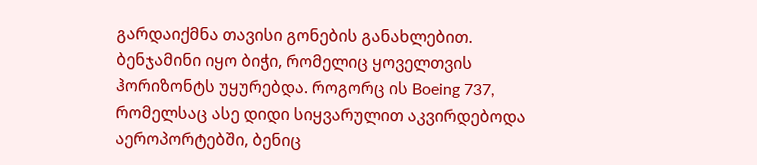გარდაიქმნა თავისი გონების განახლებით.
ბენჯამინი იყო ბიჭი, რომელიც ყოველთვის ჰორიზონტს უყურებდა. როგორც ის Boeing 737, რომელსაც ასე დიდი სიყვარულით აკვირდებოდა აეროპორტებში, ბენიც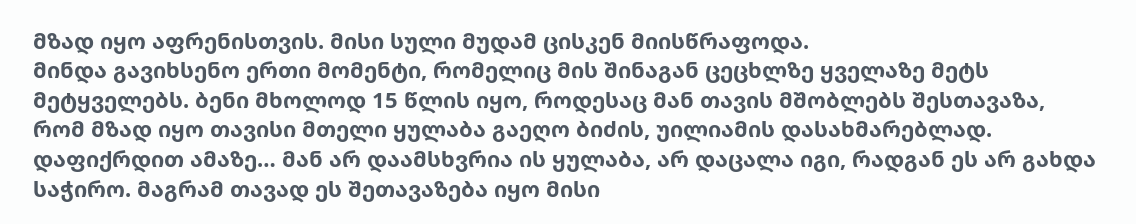მზად იყო აფრენისთვის. მისი სული მუდამ ცისკენ მიისწრაფოდა.
მინდა გავიხსენო ერთი მომენტი, რომელიც მის შინაგან ცეცხლზე ყველაზე მეტს მეტყველებს. ბენი მხოლოდ 15 წლის იყო, როდესაც მან თავის მშობლებს შესთავაზა, რომ მზად იყო თავისი მთელი ყულაბა გაეღო ბიძის, უილიამის დასახმარებლად. დაფიქრდით ამაზე… მან არ დაამსხვრია ის ყულაბა, არ დაცალა იგი, რადგან ეს არ გახდა საჭირო. მაგრამ თავად ეს შეთავაზება იყო მისი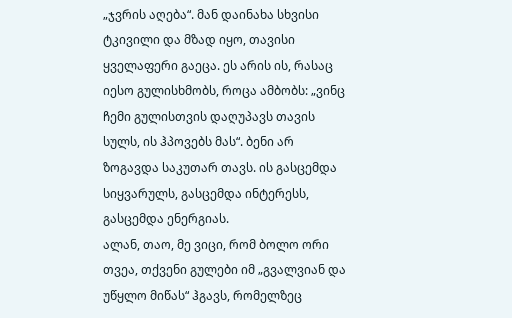„ჯვრის აღება“. მან დაინახა სხვისი ტკივილი და მზად იყო, თავისი ყველაფერი გაეცა. ეს არის ის, რასაც იესო გულისხმობს, როცა ამბობს: „ვინც ჩემი გულისთვის დაღუპავს თავის სულს, ის ჰპოვებს მას“. ბენი არ ზოგავდა საკუთარ თავს. ის გასცემდა სიყვარულს, გასცემდა ინტერესს, გასცემდა ენერგიას.
ალან, თაო, მე ვიცი, რომ ბოლო ორი თვეა, თქვენი გულები იმ „გვალვიან და უწყლო მიწას“ ჰგავს, რომელზეც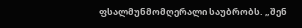ფსალმუნმომღერალი საუბრობს. „შენ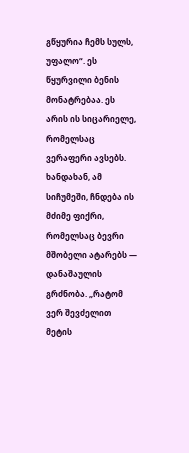გწყურია ჩემს სულს, უფალო“. ეს წყურვილი ბენის მონატრებაა. ეს არის ის სიცარიელე, რომელსაც ვერაფერი ავსებს.
ხანდახან, ამ სიჩუმეში, ჩნდება ის მძიმე ფიქრი, რომელსაც ბევრი მშობელი ატარებს — დანაშაულის გრძნობა. „რატომ ვერ შევძელით მეტის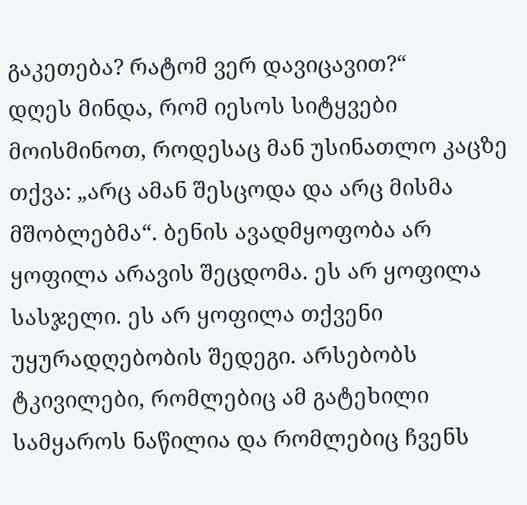გაკეთება? რატომ ვერ დავიცავით?“
დღეს მინდა, რომ იესოს სიტყვები მოისმინოთ, როდესაც მან უსინათლო კაცზე თქვა: „არც ამან შესცოდა და არც მისმა მშობლებმა“. ბენის ავადმყოფობა არ ყოფილა არავის შეცდომა. ეს არ ყოფილა სასჯელი. ეს არ ყოფილა თქვენი უყურადღებობის შედეგი. არსებობს ტკივილები, რომლებიც ამ გატეხილი სამყაროს ნაწილია და რომლებიც ჩვენს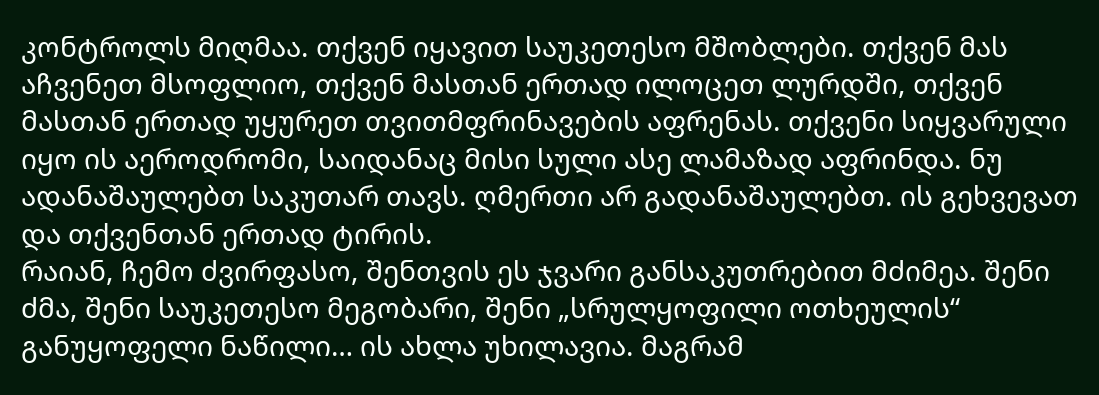კონტროლს მიღმაა. თქვენ იყავით საუკეთესო მშობლები. თქვენ მას აჩვენეთ მსოფლიო, თქვენ მასთან ერთად ილოცეთ ლურდში, თქვენ მასთან ერთად უყურეთ თვითმფრინავების აფრენას. თქვენი სიყვარული იყო ის აეროდრომი, საიდანაც მისი სული ასე ლამაზად აფრინდა. ნუ ადანაშაულებთ საკუთარ თავს. ღმერთი არ გადანაშაულებთ. ის გეხვევათ და თქვენთან ერთად ტირის.
რაიან, ჩემო ძვირფასო, შენთვის ეს ჯვარი განსაკუთრებით მძიმეა. შენი ძმა, შენი საუკეთესო მეგობარი, შენი „სრულყოფილი ოთხეულის“ განუყოფელი ნაწილი… ის ახლა უხილავია. მაგრამ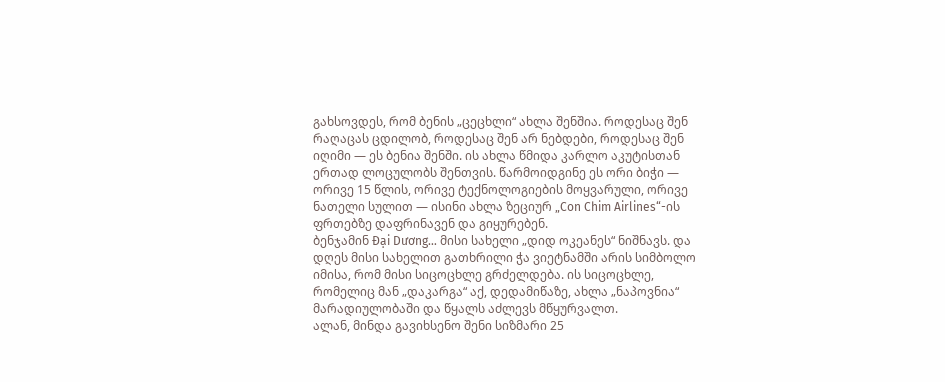გახსოვდეს, რომ ბენის „ცეცხლი“ ახლა შენშია. როდესაც შენ რაღაცას ცდილობ, როდესაც შენ არ ნებდები, როდესაც შენ იღიმი — ეს ბენია შენში. ის ახლა წმიდა კარლო აკუტისთან ერთად ლოცულობს შენთვის. წარმოიდგინე ეს ორი ბიჭი — ორივე 15 წლის, ორივე ტექნოლოგიების მოყვარული, ორივე ნათელი სულით — ისინი ახლა ზეციურ „Con Chim Airlines“-ის ფრთებზე დაფრინავენ და გიყურებენ.
ბენჯამინ Đại Dương… მისი სახელი „დიდ ოკეანეს“ ნიშნავს. და დღეს მისი სახელით გათხრილი ჭა ვიეტნამში არის სიმბოლო იმისა, რომ მისი სიცოცხლე გრძელდება. ის სიცოცხლე, რომელიც მან „დაკარგა“ აქ, დედამიწაზე, ახლა „ნაპოვნია“ მარადიულობაში და წყალს აძლევს მწყურვალთ.
ალან, მინდა გავიხსენო შენი სიზმარი 25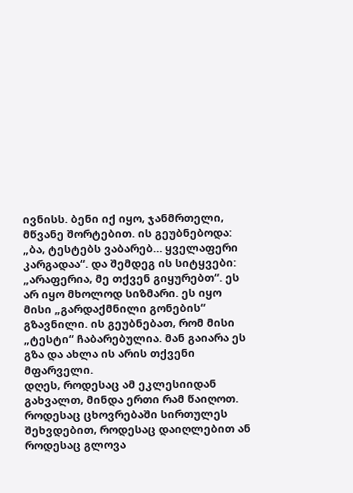ივნისს. ბენი იქ იყო, ჯანმრთელი, მწვანე შორტებით. ის გეუბნებოდა: „ბა, ტესტებს ვაბარებ… ყველაფერი კარგადაა“. და შემდეგ ის სიტყვები: „არაფერია, მე თქვენ გიყურებთ“. ეს არ იყო მხოლოდ სიზმარი. ეს იყო მისი „გარდაქმნილი გონების“ გზავნილი. ის გეუბნებათ, რომ მისი „ტესტი“ ჩაბარებულია. მან გაიარა ეს გზა და ახლა ის არის თქვენი მფარველი.
დღეს, როდესაც ამ ეკლესიიდან გახვალთ, მინდა ერთი რამ წაიღოთ.
როდესაც ცხოვრებაში სირთულეს შეხვდებით, როდესაც დაიღლებით ან როდესაც გლოვა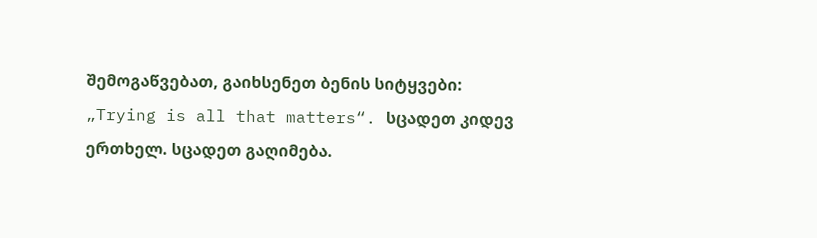შემოგაწვებათ, გაიხსენეთ ბენის სიტყვები: „Trying is all that matters“. სცადეთ კიდევ ერთხელ. სცადეთ გაღიმება.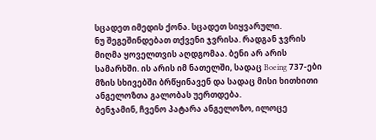სცადეთ იმედის ქონა. სცადეთ სიყვარული.
ნუ შეგეშინდებათ თქვენი ჯვრისა. რადგან ჯვრის მიღმა ყოველთვის აღდგომაა. ბენი არ არის სამარხში. ის არის იმ ნათელში, სადაც Boeing 737-ები მზის სხივებში ბრწყინავენ და სადაც მისი ხითხითი ანგელოზთა გალობას უერთდება.
ბენჯამინ, ჩვენო პატარა ანგელოზო, ილოცე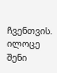ჩვენთვის. ილოცე შენი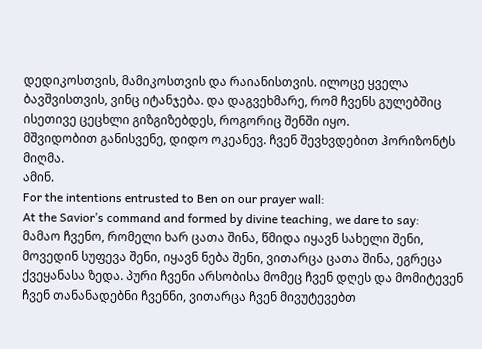დედიკოსთვის, მამიკოსთვის და რაიანისთვის. ილოცე ყველა ბავშვისთვის, ვინც იტანჯება. და დაგვეხმარე, რომ ჩვენს გულებშიც ისეთივე ცეცხლი გიზგიზებდეს, როგორიც შენში იყო.
მშვიდობით განისვენე, დიდო ოკეანევ. ჩვენ შევხვდებით ჰორიზონტს მიღმა.
ამინ.
For the intentions entrusted to Ben on our prayer wall:
At the Savior’s command and formed by divine teaching, we dare to say:
მამაო ჩვენო, რომელი ხარ ცათა შინა, წმიდა იყავნ სახელი შენი, მოვედინ სუფევა შენი, იყავნ ნება შენი, ვითარცა ცათა შინა, ეგრეცა ქვეყანასა ზედა. პური ჩვენი არსობისა მომეც ჩვენ დღეს და მომიტევენ ჩვენ თანანადებნი ჩვენნი, ვითარცა ჩვენ მივუტევებთ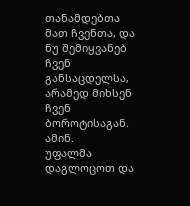თანამდებთა მათ ჩვენთა, და ნუ შემიყვანებ ჩვენ განსაცდელსა, არამედ მიხსენ ჩვენ ბოროტისაგან. ამინ.
უფალმა დაგლოცოთ და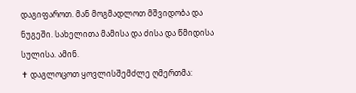დაგიფაროთ. მან მოგმადლოთ მშვიდობა და ნუგეში. სახელითა მამისა და ძისა და წმიდისა სულისა. ამინ.
✝ დაგლოცოთ ყოვლისშემძლე ღმერთმა: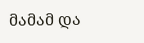მამამ და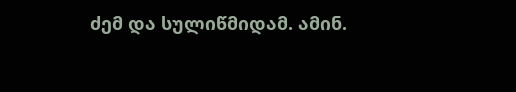ძემ და სულიწმიდამ. ამინ.